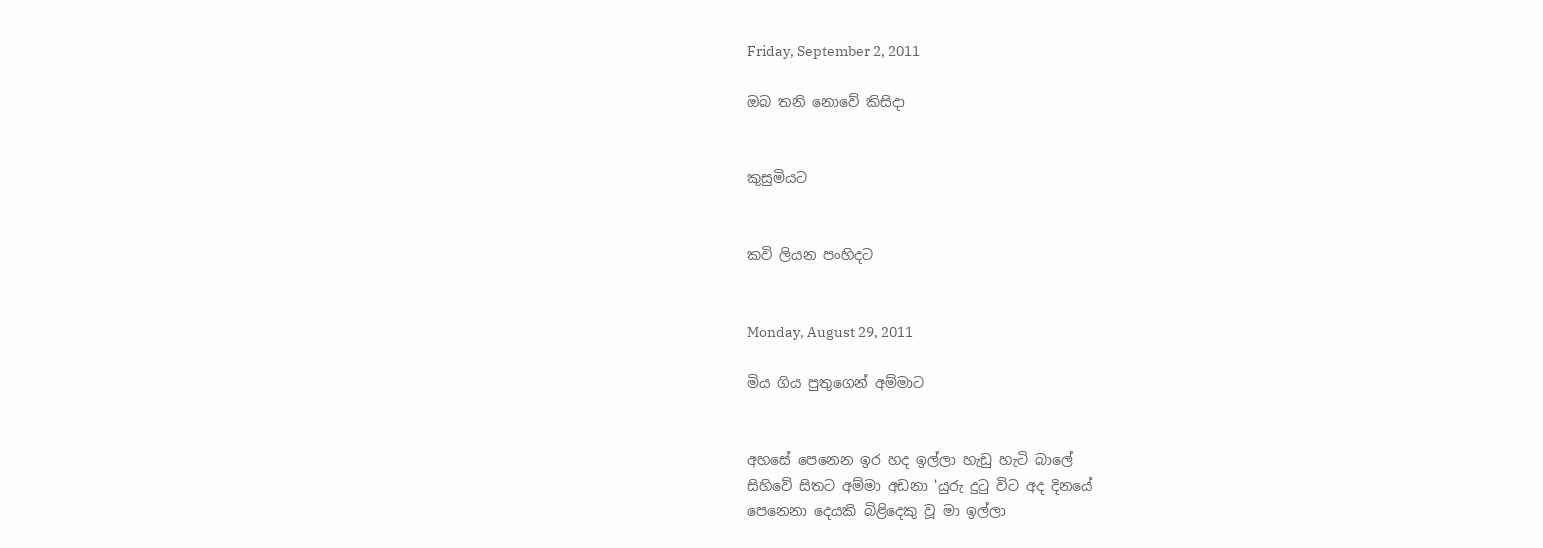Friday, September 2, 2011

ඔබ තනි නොවේ කිසිදා


කුසුමියට


කවි ලියන පංහිදට


Monday, August 29, 2011

මිය ගිය පුතුගෙන් අම්මාට


අහසේ පෙනෙන ඉර හද ඉල්ලා හැඩු හැටි බාලේ
සිහිවේ සිතට අම්මා අඩනා 'යුරු දුටු විට අද දිනයේ
පෙනෙනා දෙයකි බිළිදෙකු වූ මා ඉල්ලා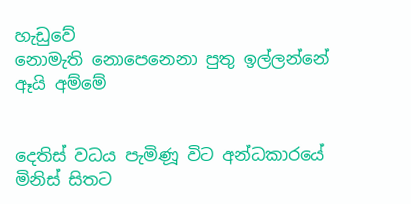හැඩුවේ
නොමැති නොපෙනෙනා පුතු ඉල්ලන්නේ ඈයි අම්මේ


දෙතිස් වධය පැමිණූ විට අන්ධකාරයේ
මිනිස් සිතට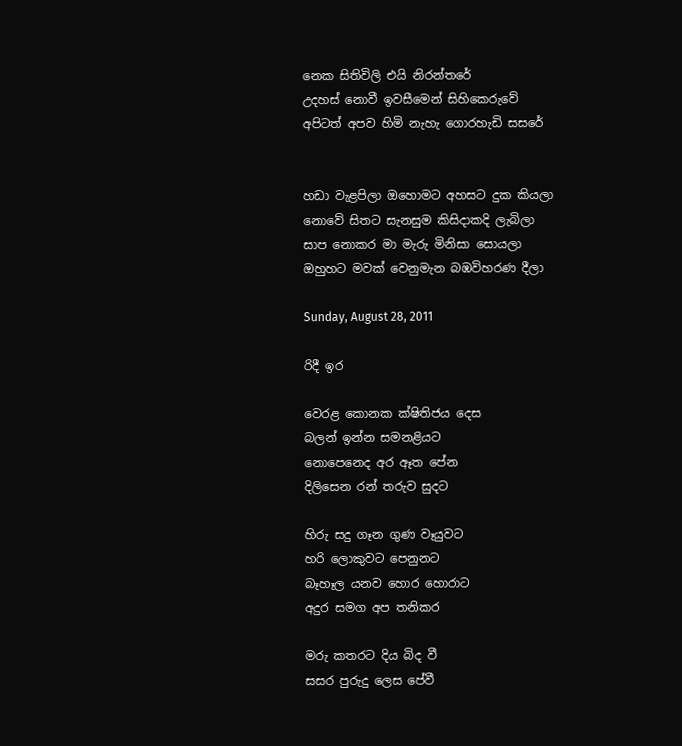නෙක සිතිවිලි එයි නිරන්තරේ
උදහස් නොවී ඉවසීමෙන් සිහිකෙරුවේ
අපිටත් අපව හිමි නැහැ ගොරහැඩි සසරේ


හඩා වැළපිලා ඔහොමට අහසට දුක කියලා
නොවේ සිතට සැනසුම කිසිදාකදි ලැබිලා
සාප නොකර මා මැරු මිනිසා සොයලා
ඔහුහට මවක් වෙනුමැන බඹවිහරණ දීලා

Sunday, August 28, 2011

රිදී ඉර

වෙරළ කොනක ක්ෂිතිජය දෙස
බලන් ඉන්න සමනළියට
නොපෙනෙද අර ඈත පේන
දිලිසෙන රන් තරුව සුදට

හිරු සදු ගෑන ගුණ වෑයුවට
හරි ලොකුවට පෙනුනට
බෑහෑල යනව හොර හොරාට
අදුර සමග අප තනිකර

මරු කතරට දිය බිද වී
සසර පුරුදු ලෙස පේවී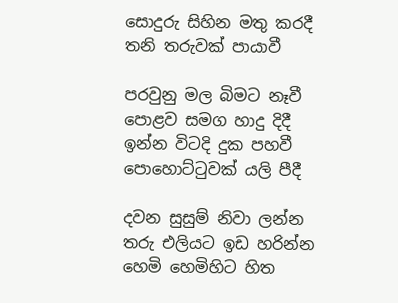සොදුරු සිහින මතු කරදී
තනි තරුවක් පායාවී

පරවුනු මල බිමට නෑවී
පොළව සමග හාදු දිදී
ඉන්න විටදි දුක පහවී
පොහොට්ටුවක් යලි පීදී

දවන සුසුම් නිවා ලන්න
තරු එලියට ඉඩ හරින්න
හෙමි හෙමිහිට හිත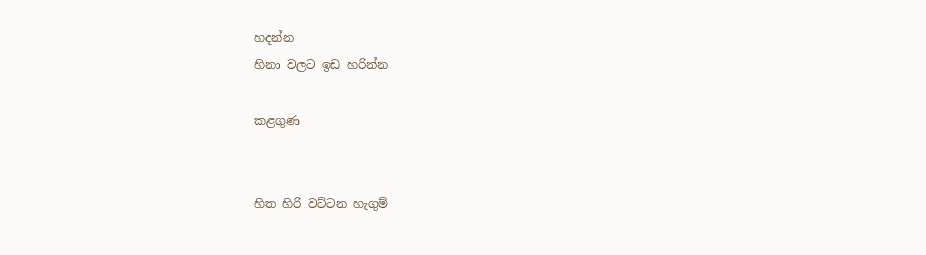හදන්න
හිනා වලට ඉඩ හරින්න

කළගුණ


හිත හිරි වට්ටන හැගුම්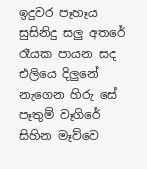ඉදුවර පෑහෑය සුසිනිදු සලු අතරේ
රෑයක පායන සද එලියෙ දිලුනේ
නැගෙන හිරු සේ පෑතුම් වෑගිරේ
සිහින මෑව්වෙ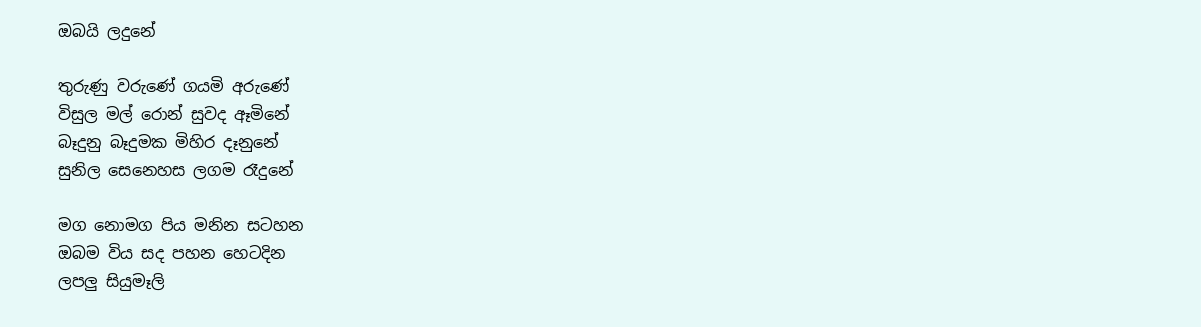ඔබයි ලදුනේ

තුරුණු වරුණේ ගයමි අරුණේ
විසුල මල් රොන් සුවද ඈමිනේ
බෑදුනු බෑදුමක මිහිර දෑනුනේ
සුනිල සෙනෙහස ලගම රෑදුනේ

මග නොමග පිය මනින සටහන
ඔබම විය සද පහන හෙටදින
ලපලු සියුමෑලි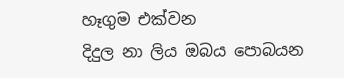හෑගුම එක්වන
දිදුල නා ලිය ඔබය පොබයන